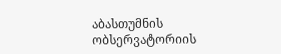აბასთუმნის ობსერვატორიის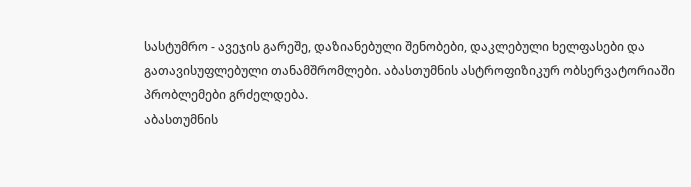სასტუმრო - ავეჯის გარეშე, დაზიანებული შენობები, დაკლებული ხელფასები და გათავისუფლებული თანამშრომლები. აბასთუმნის ასტროფიზიკურ ობსერვატორიაში პრობლემები გრძელდება.
აბასთუმნის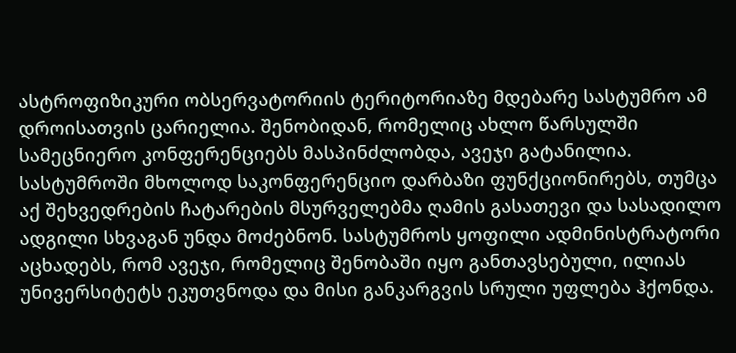ასტროფიზიკური ობსერვატორიის ტერიტორიაზე მდებარე სასტუმრო ამ დროისათვის ცარიელია. შენობიდან, რომელიც ახლო წარსულში სამეცნიერო კონფერენციებს მასპინძლობდა, ავეჯი გატანილია. სასტუმროში მხოლოდ საკონფერენციო დარბაზი ფუნქციონირებს, თუმცა აქ შეხვედრების ჩატარების მსურველებმა ღამის გასათევი და სასადილო ადგილი სხვაგან უნდა მოძებნონ. სასტუმროს ყოფილი ადმინისტრატორი აცხადებს, რომ ავეჯი, რომელიც შენობაში იყო განთავსებული, ილიას უნივერსიტეტს ეკუთვნოდა და მისი განკარგვის სრული უფლება ჰქონდა.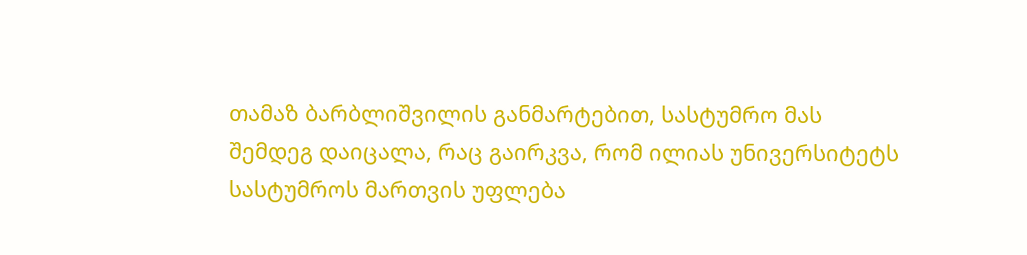თამაზ ბარბლიშვილის განმარტებით, სასტუმრო მას შემდეგ დაიცალა, რაც გაირკვა, რომ ილიას უნივერსიტეტს სასტუმროს მართვის უფლება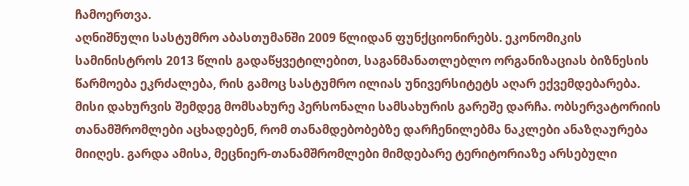ჩამოერთვა.
აღნიშნული სასტუმრო აბასთუმანში 2009 წლიდან ფუნქციონირებს. ეკონომიკის სამინისტროს 2013 წლის გადაწყვეტილებით, საგანმანათლებლო ორგანიზაციას ბიზნესის წარმოება ეკრძალება, რის გამოც სასტუმრო ილიას უნივერსიტეტს აღარ ექვემდებარება. მისი დახურვის შემდეგ მომსახურე პერსონალი სამსახურის გარეშე დარჩა. ობსერვატორიის თანამშრომლები აცხადებენ, რომ თანამდებობებზე დარჩენილებმა ნაკლები ანაზღაურება მიიღეს. გარდა ამისა, მეცნიერ-თანამშრომლები მიმდებარე ტერიტორიაზე არსებული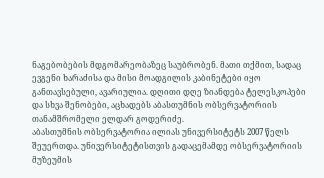ნაგებობების მდგომარეობაზეც საუბრობენ. მათი თქმით, სადაც ევგენი ხარაძისა და მისი მოადგილის კაბინეტები იყო განთავსებული, ავარიულია. დღითი დღე ზიანდება ტელესკოპები და სხვა შენობები, აცხადებს აბასთუმნის ობსერვატორიის თანამშრომელი ელდარ გოდერიძე.
აბასთუმნის ობსერვატორია ილიას უნივერსიტეტს 2007 წელს შეუერთდა. უნივერსიტეტისთვის გადაცემამდე ობსერვატორიის მუზეუმის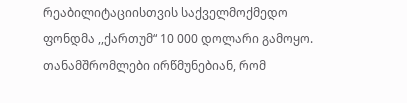რეაბილიტაციისთვის საქველმოქმედო ფონდმა ,,ქართუმ“ 10 000 დოლარი გამოყო. თანამშრომლები ირწმუნებიან, რომ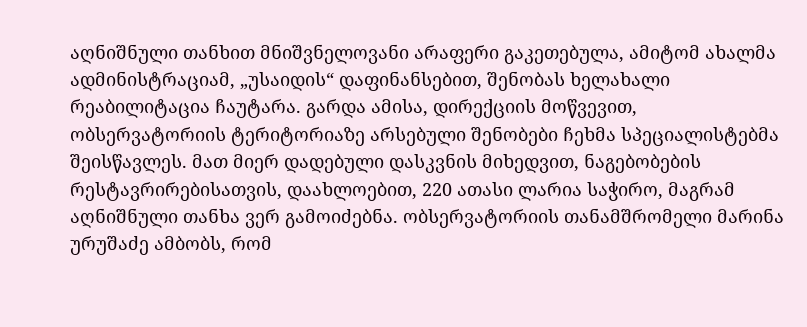აღნიშნული თანხით მნიშვნელოვანი არაფერი გაკეთებულა, ამიტომ ახალმა ადმინისტრაციამ, „უსაიდის“ დაფინანსებით, შენობას ხელახალი რეაბილიტაცია ჩაუტარა. გარდა ამისა, დირექციის მოწვევით, ობსერვატორიის ტერიტორიაზე არსებული შენობები ჩეხმა სპეციალისტებმა შეისწავლეს. მათ მიერ დადებული დასკვნის მიხედვით, ნაგებობების რესტავრირებისათვის, დაახლოებით, 220 ათასი ლარია საჭირო, მაგრამ აღნიშნული თანხა ვერ გამოიძებნა. ობსერვატორიის თანამშრომელი მარინა ურუშაძე ამბობს, რომ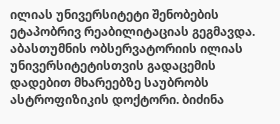ილიას უნივერსიტეტი შენობების ეტაპობრივ რეაბილიტაციას გეგმავდა.
აბასთუმნის ობსერვატორიის ილიას უნივერსიტეტისთვის გადაცემის დადებით მხარეებზე საუბრობს ასტროფიზიკის დოქტორი. ბიძინა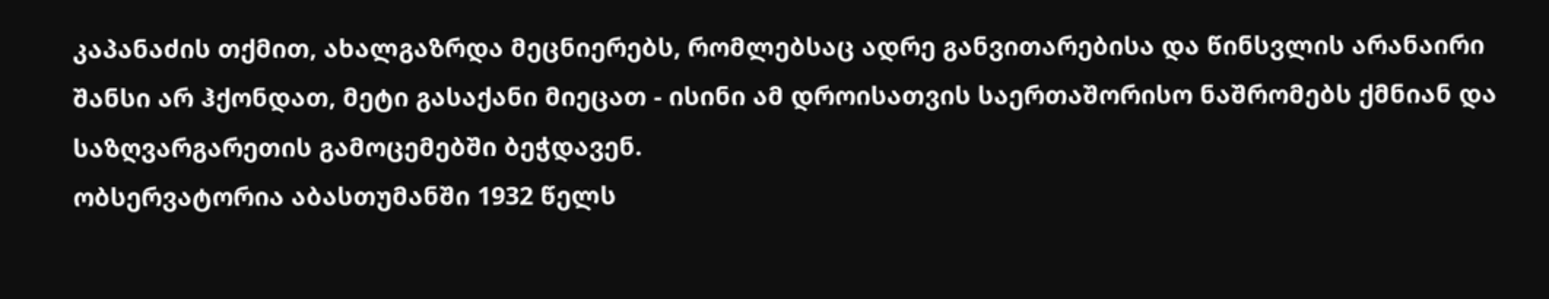კაპანაძის თქმით, ახალგაზრდა მეცნიერებს, რომლებსაც ადრე განვითარებისა და წინსვლის არანაირი შანსი არ ჰქონდათ, მეტი გასაქანი მიეცათ - ისინი ამ დროისათვის საერთაშორისო ნაშრომებს ქმნიან და საზღვარგარეთის გამოცემებში ბეჭდავენ.
ობსერვატორია აბასთუმანში 1932 წელს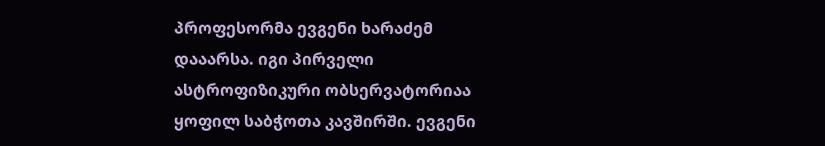პროფესორმა ევგენი ხარაძემ დააარსა. იგი პირველი ასტროფიზიკური ობსერვატორიაა ყოფილ საბჭოთა კავშირში. ევგენი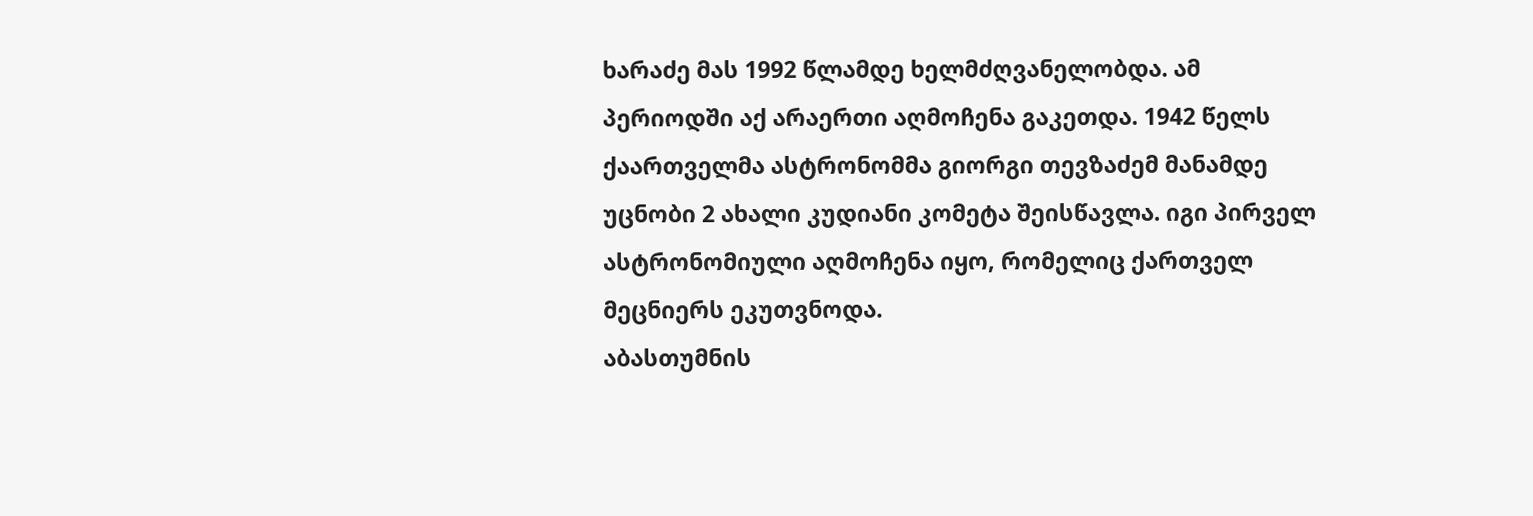ხარაძე მას 1992 წლამდე ხელმძღვანელობდა. ამ პერიოდში აქ არაერთი აღმოჩენა გაკეთდა. 1942 წელს ქაართველმა ასტრონომმა გიორგი თევზაძემ მანამდე უცნობი 2 ახალი კუდიანი კომეტა შეისწავლა. იგი პირველ ასტრონომიული აღმოჩენა იყო, რომელიც ქართველ მეცნიერს ეკუთვნოდა.
აბასთუმნის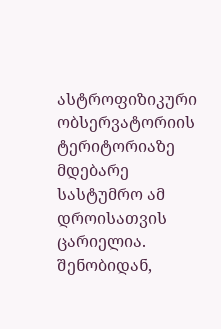ასტროფიზიკური ობსერვატორიის ტერიტორიაზე მდებარე სასტუმრო ამ დროისათვის ცარიელია. შენობიდან,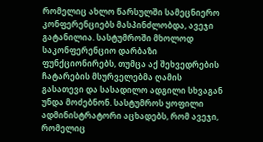რომელიც ახლო წარსულში სამეცნიერო კონფერენციებს მასპინძლობდა, ავეჯი გატანილია. სასტუმროში მხოლოდ საკონფერენციო დარბაზი ფუნქციონირებს, თუმცა აქ შეხვედრების ჩატარების მსურველებმა ღამის გასათევი და სასადილო ადგილი სხვაგან უნდა მოძებნონ. სასტუმროს ყოფილი ადმინისტრატორი აცხადებს, რომ ავეჯი, რომელიც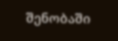შენობაში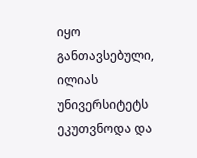იყო განთავსებული, ილიას უნივერსიტეტს ეკუთვნოდა და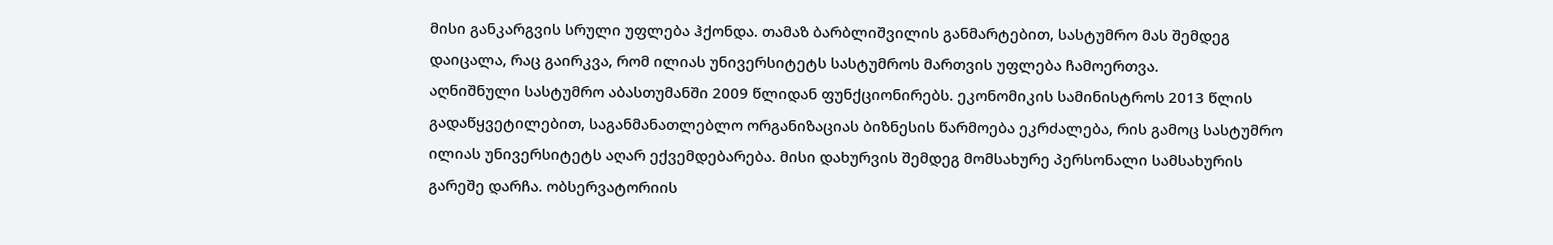მისი განკარგვის სრული უფლება ჰქონდა. თამაზ ბარბლიშვილის განმარტებით, სასტუმრო მას შემდეგ დაიცალა, რაც გაირკვა, რომ ილიას უნივერსიტეტს სასტუმროს მართვის უფლება ჩამოერთვა.
აღნიშნული სასტუმრო აბასთუმანში 2009 წლიდან ფუნქციონირებს. ეკონომიკის სამინისტროს 2013 წლის გადაწყვეტილებით, საგანმანათლებლო ორგანიზაციას ბიზნესის წარმოება ეკრძალება, რის გამოც სასტუმრო ილიას უნივერსიტეტს აღარ ექვემდებარება. მისი დახურვის შემდეგ მომსახურე პერსონალი სამსახურის გარეშე დარჩა. ობსერვატორიის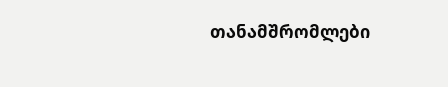თანამშრომლები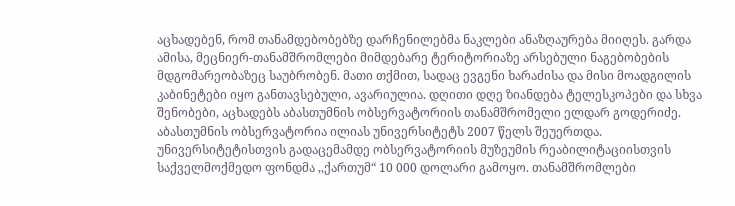აცხადებენ, რომ თანამდებობებზე დარჩენილებმა ნაკლები ანაზღაურება მიიღეს. გარდა ამისა, მეცნიერ-თანამშრომლები მიმდებარე ტერიტორიაზე არსებული ნაგებობების მდგომარეობაზეც საუბრობენ. მათი თქმით, სადაც ევგენი ხარაძისა და მისი მოადგილის კაბინეტები იყო განთავსებული, ავარიულია. დღითი დღე ზიანდება ტელესკოპები და სხვა შენობები, აცხადებს აბასთუმნის ობსერვატორიის თანამშრომელი ელდარ გოდერიძე.
აბასთუმნის ობსერვატორია ილიას უნივერსიტეტს 2007 წელს შეუერთდა. უნივერსიტეტისთვის გადაცემამდე ობსერვატორიის მუზეუმის რეაბილიტაციისთვის საქველმოქმედო ფონდმა ,,ქართუმ“ 10 000 დოლარი გამოყო. თანამშრომლები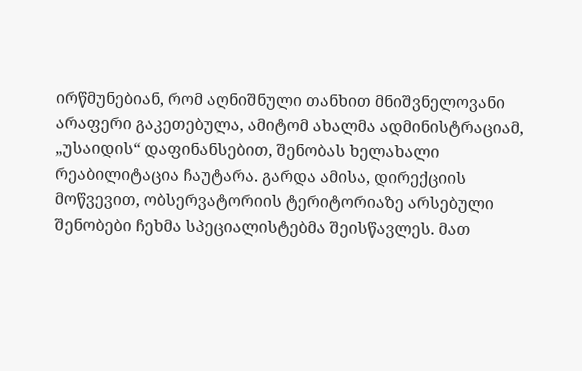ირწმუნებიან, რომ აღნიშნული თანხით მნიშვნელოვანი არაფერი გაკეთებულა, ამიტომ ახალმა ადმინისტრაციამ, „უსაიდის“ დაფინანსებით, შენობას ხელახალი რეაბილიტაცია ჩაუტარა. გარდა ამისა, დირექციის მოწვევით, ობსერვატორიის ტერიტორიაზე არსებული შენობები ჩეხმა სპეციალისტებმა შეისწავლეს. მათ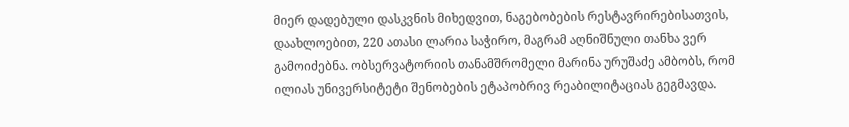მიერ დადებული დასკვნის მიხედვით, ნაგებობების რესტავრირებისათვის, დაახლოებით, 220 ათასი ლარია საჭირო, მაგრამ აღნიშნული თანხა ვერ გამოიძებნა. ობსერვატორიის თანამშრომელი მარინა ურუშაძე ამბობს, რომ ილიას უნივერსიტეტი შენობების ეტაპობრივ რეაბილიტაციას გეგმავდა.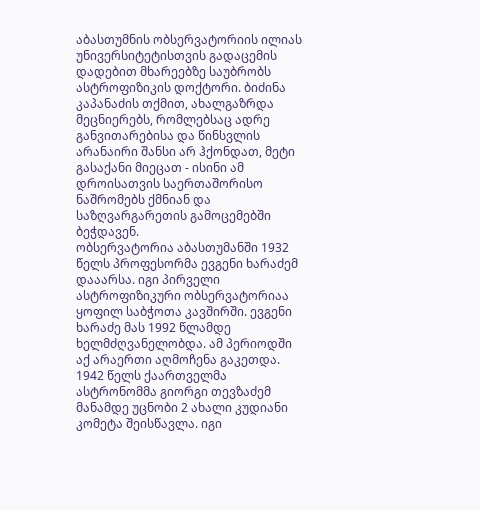აბასთუმნის ობსერვატორიის ილიას უნივერსიტეტისთვის გადაცემის დადებით მხარეებზე საუბრობს ასტროფიზიკის დოქტორი. ბიძინა კაპანაძის თქმით, ახალგაზრდა მეცნიერებს, რომლებსაც ადრე განვითარებისა და წინსვლის არანაირი შანსი არ ჰქონდათ, მეტი გასაქანი მიეცათ - ისინი ამ დროისათვის საერთაშორისო ნაშრომებს ქმნიან და საზღვარგარეთის გამოცემებში ბეჭდავენ.
ობსერვატორია აბასთუმანში 1932 წელს პროფესორმა ევგენი ხარაძემ დააარსა. იგი პირველი ასტროფიზიკური ობსერვატორიაა ყოფილ საბჭოთა კავშირში. ევგენი ხარაძე მას 1992 წლამდე ხელმძღვანელობდა. ამ პერიოდში აქ არაერთი აღმოჩენა გაკეთდა. 1942 წელს ქაართველმა ასტრონომმა გიორგი თევზაძემ მანამდე უცნობი 2 ახალი კუდიანი კომეტა შეისწავლა. იგი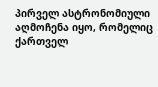პირველ ასტრონომიული აღმოჩენა იყო, რომელიც ქართველ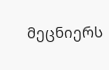მეცნიერს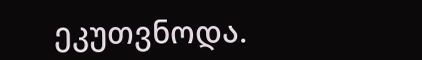ეკუთვნოდა.